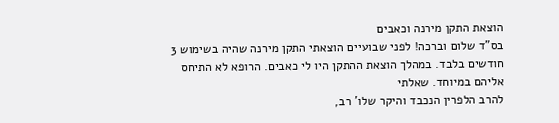הוצאת התקן מירנה וכאבים
בס"ד שלום וברכה! לפני שבועיים הוצאתי התקן מירנה שהיה בשימוש 3 חודשים בלבד. במהלך הוצאת ההתקן היו לי כאבים. הרופא לא התיחס אליהם במיוחד. שאלתי
להרב הלפרין הנכבד והיקר שלו' רב,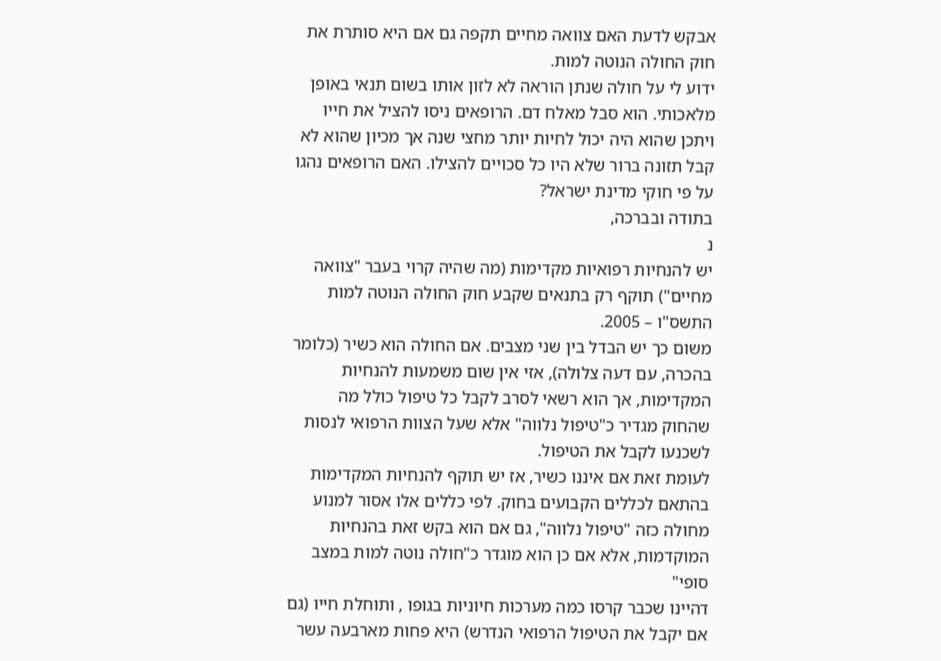אבקש לדעת האם צוואה מחיים תקפה גם אם היא סותרת את חוק החולה הנוטה למות.
ידוע לי על חולה שנתן הוראה לא לזון אותו בשום תנאי באופן מלאכותי. הוא סבל מאלח דם. הרופאים ניסו להציל את חייו ויתכן שהוא היה יכול לחיות יותר מחצי שנה אך מכיון שהוא לא קבל תזונה ברור שלא היו כל סכויים להצילו. האם הרופאים נהגו על פי חוקי מדינת ישראל?
בתודה ובברכה,
נ
יש להנחיות רפואיות מקדימות (מה שהיה קרוי בעבר "צוואה מחיים") תוקף רק בתנאים שקבע חוק החולה הנוטה למות התשס"ו – 2005.
משום כך יש הבדל בין שני מצבים. אם החולה הוא כשיר (כלומר בהכרה, עם דעה צלולה), אזי אין שום משמעות להנחיות המקדימות, אך הוא רשאי לסרב לקבל כל טיפול כולל מה שהחוק מגדיר כ"טיפול נלווה" אלא שעל הצוות הרפואי לנסות לשכנעו לקבל את הטיפול.
לעומת זאת אם איננו כשיר, אז יש תוקף להנחיות המקדימות בהתאם לכללים הקבועים בחוק. לפי כללים אלו אסור למנוע מחולה כזה "טיפול נלווה", גם אם הוא בקש זאת בהנחיות המוקדמות, אלא אם כן הוא מוגדר כ"חולה נוטה למות במצב סופי"
דהיינו שכבר קרסו כמה מערכות חיוניות בגופו , ותוחלת חייו (גם אם יקבל את הטיפול הרפואי הנדרש) היא פחות מארבעה עשר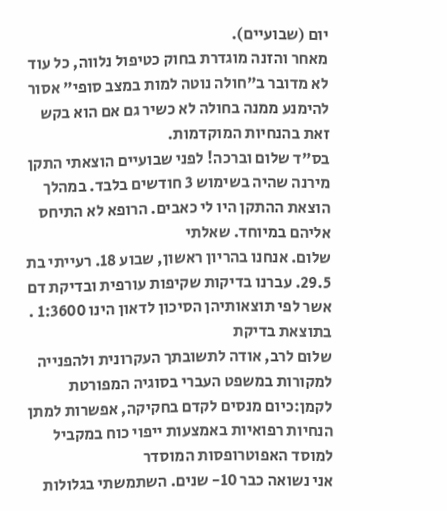יום (שבועיים).
מאחר והזנה מוגדרת בחוק כטיפול נלווה, כל עוד לא מדובר ב"חולה נוטה למות במצב סופי" אסור להימנע ממנה בחולה לא כשיר גם אם הוא בקש זאת בהנחיות המוקדמות.
בס"ד שלום וברכה! לפני שבועיים הוצאתי התקן מירנה שהיה בשימוש 3 חודשים בלבד. במהלך הוצאת ההתקן היו לי כאבים. הרופא לא התיחס אליהם במיוחד. שאלתי
שלום. אנחנו בהריון ראשון, שבוע 18. רעייתי בת 29.5. עברנו בדיקות שקיפות עורפית ובדיקת דם אשר לפי תוצאותיהן הסיכון לדאון הינו 1:3600 . בתוצאת בדיקת
שלום לרב, אודה לתשובתך העקרונית ולהפנייה למקורות במשפט העברי בסוגיה המפורטת לקמן:כיום מנסים לקדם בחקיקה, אפשרות למתן הנחיות רפואיות באמצעות ייפוי כוח במקביל למוסד האפוטרופסות המוסדר
אני נשואה כבר 10- שנים. השתמשתי בגלולות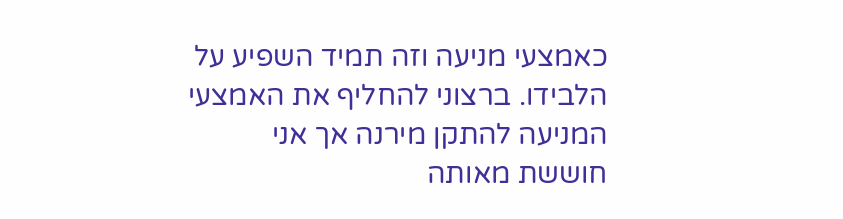כאמצעי מניעה וזה תמיד השפיע על הלבידו. ברצוני להחליף את האמצעי המניעה להתקן מירנה אך אני חוששת מאותה